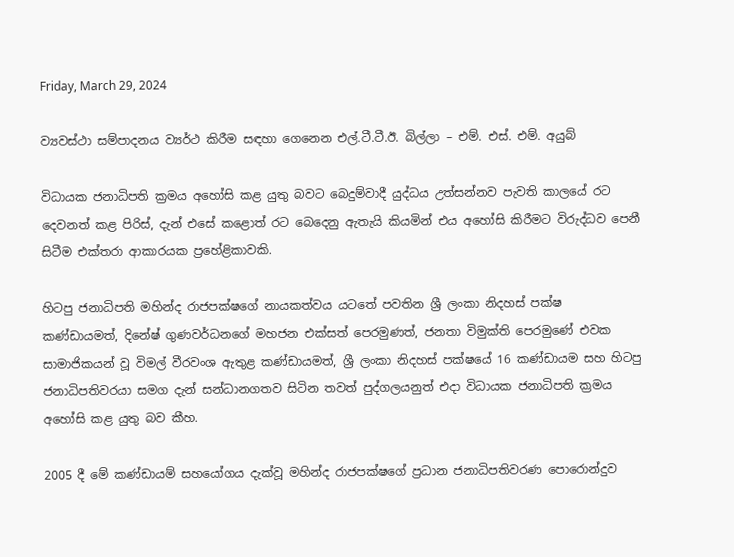Friday, March 29, 2024

ව්‍යවස්ථා සම්පාදනය ව්‍යර්ථ කිරීම සඳහා ගෙනෙන එල්.ටී.ටී.ඊ. බිල්ලා – එම්. එස්. එම්. අයුබ්

විධායක ජනාධිපති ක්‍රමය අහෝසි කළ යුතු බවට බෙදුම්වාදී යුද්ධය උත්සන්නව පැවති කාලයේ රට දෙවනත් කළ පිරිස්, දැන් එසේ කළොත් රට බෙදෙනු ඇතැයි කියමින් එය අහෝසි කිරීමට විරුද්ධව පෙනී සිටීම එක්තරා ආකාරයක ප්‍රහේළිකාවකි.

හිටපු ජනාධිපති මහින්ද රාජපක්ෂගේ නායකත්වය යටතේ පවතින ශ්‍රී ලංකා නිදහස් පක්ෂ කණ්ඩායමත්, දිනේෂ් ගුණවර්ධනගේ මහජන එක්සත් පෙරමුණත්, ජනතා විමුක්ති පෙරමුණේ එවක සාමාජිකයන් වූ විමල් වීරවංශ ඇතුළ කණ්ඩායමත්, ශ්‍රී ලංකා නිදහස් පක්ෂයේ 16 කණ්ඩායම සහ හිටපු ජනාධිපතිවරයා සමග දැන් සන්ධානගතව සිටින තවත් පුද්ගලයනුත් එදා විධායක ජනාධිපති ක්‍රමය අහෝසි කළ යුතු බව කීහ.

2005 දී මේ කණ්ඩායම් සහයෝගය දැක්වූ මහින්ද රාජපක්ෂගේ ප්‍රධාන ජනාධිපතිවරණ පොරොන්දුව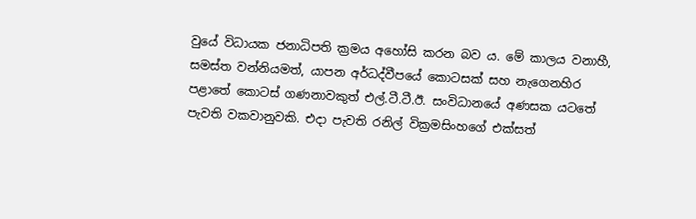වුයේ විධායක ජනාධිපති ක්‍රමය අහෝසි කරන බව ය. මේ කාලය වනාහී, සමස්ත වන්නියමත්, යාපන අර්ධද්වීපයේ කොටසක් සහ නැගෙනහිර පළාතේ කොටස් ගණනාවකුත් එල්.ටී.ටී.ඊ. සංවිධානයේ අණසක යටතේ පැවති වකවානුවකි. එදා පැවති රනිල් වික්‍රමසිංහගේ එක්සත්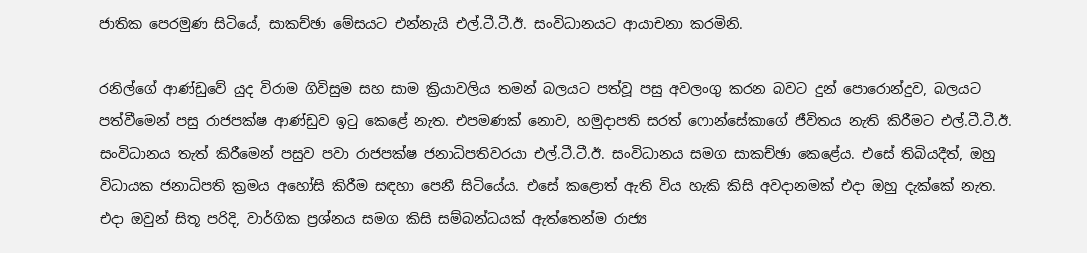ජාතික පෙරමුණ සිටියේ, සාකච්ඡා මේසයට එන්නැයි එල්.ටී.ටී.ඊ. සංවිධානයට ආයාචනා කරමිනි.

රනිල්ගේ ආණ්ඩුවේ යුද විරාම ගිවිසුම සහ සාම ක්‍රියාවලිය තමන් බලයට පත්වූ පසු අවලංගු කරන බවට දුන් පොරොන්දුව, බලයට පත්වීමෙන් පසු රාජපක්ෂ ආණ්ඩුව ඉටු කෙළේ නැත. එපමණක් නොව, හමුදාපති සරත් ෆොන්සේකාගේ ජීවිතය නැති කිරීමට එල්.ටී.ටී.ඊ. සංවිධානය තැත් කිරීමෙන් පසුව පවා රාජපක්ෂ ජනාධිපතිවරයා එල්.ටී.ටී.ඊ. සංවිධානය සමග සාකච්ඡා කෙළේය. එසේ තිබියදීත්, ඔහු විධායක ජනාධිපති ක්‍රමය අහෝසි කිරීම සඳහා පෙනී සිටියේය. එසේ කළොත් ඇති විය හැකි කිසි අවදානමක් එදා ඔහු දැක්කේ නැත. එදා ඔවුන් සිතූ පරිදි, වාර්ගික ප්‍රශ්නය සමග කිසි සම්බන්ධයක් ඇත්තෙන්ම රාජ්‍ය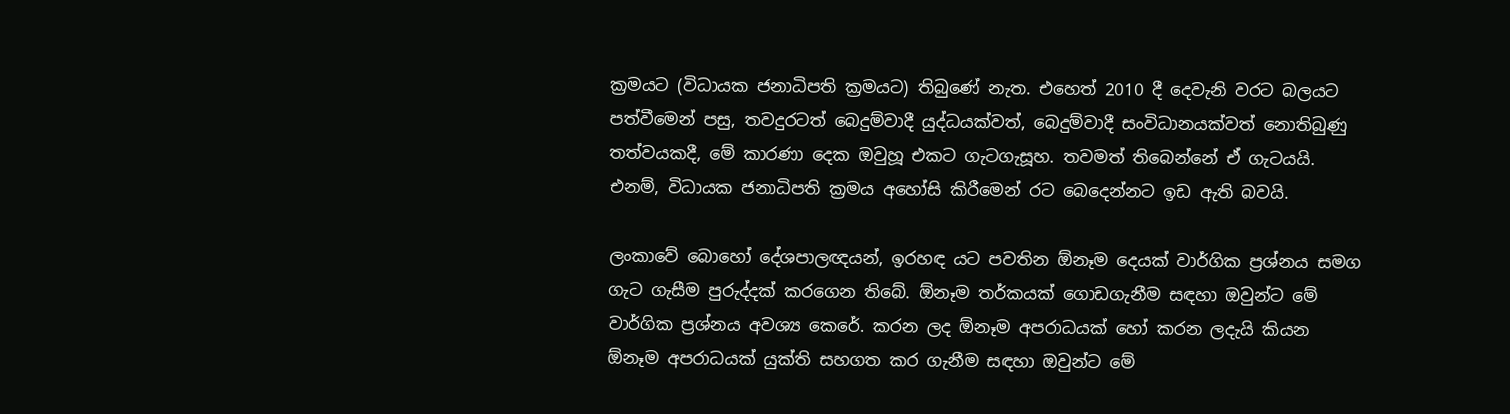ක්‍රමයට (විධායක ජනාධිපති ක්‍රමයට) තිබුණේ නැත. එහෙත් 2010 දී දෙවැනි වරට බලයට පත්වීමෙන් පසු, තවදුරටත් බෙදුම්වාදී යුද්ධයක්වත්, බෙදුම්වාදී සංවිධානයක්වත් නොතිබුණු තත්වයකදී, මේ කාරණා දෙක ඔවුහූ එකට ගැටගැසූහ. තවමත් තිබෙන්නේ ඒ ගැටයයි. එනම්, විධායක ජනාධිපති ක්‍රමය අහෝසි කිරීමෙන් රට බෙදෙන්නට ඉඩ ඇති බවයි.

ලංකාවේ බොහෝ දේශපාලඥයන්, ඉරහඳ යට පවතින ඕනෑම දෙයක් වාර්ගික ප්‍රශ්නය සමග ගැට ගැසීම පුරුද්දක් කරගෙන තිබේ. ඕනෑම තර්කයක් ගොඩගැනීම සඳහා ඔවුන්ට මේ වාර්ගික ප්‍රශ්නය අවශ්‍ය කෙරේ. කරන ලද ඕනෑම අපරාධයක් හෝ කරන ලදැයි කියන ඕනෑම අපරාධයක් යුක්ති සහගත කර ගැනීම සඳහා ඔවුන්ට මේ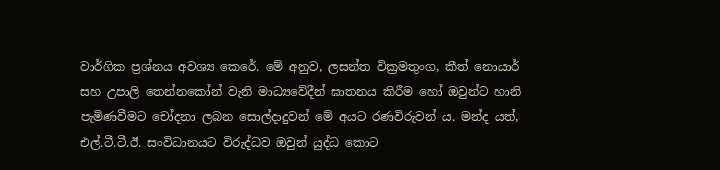වාර්ගික ප්‍රශ්නය අවශ්‍ය කෙරේ. මේ අනුව, ලසන්ත වික්‍රමතුංග, කීත් නොයාර් සහ උපාලි තෙන්නකෝන් වැනි මාධ්‍යවේදීන් ඝාතනය කිරීම හෝ ඔවුන්ට හානි පැමිණවීමට චෝදනා ලබන සොල්දාදුවන් මේ අයට රණවිරුවන් ය. මන්ද යත්, එල්.ටී.ටී.ඊ. සංවිධානයට විරුද්ධව ඔවුන් යුද්ධ කොට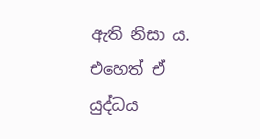ඇති නිසා ය. එහෙත් ඒ යුද්ධය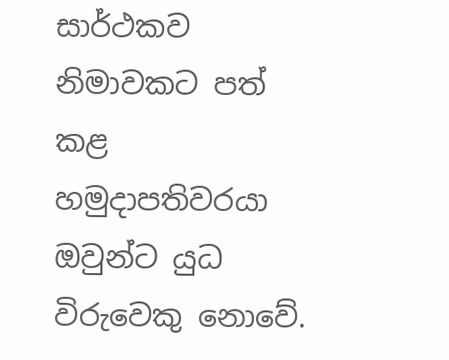සාර්ථකව නිමාවකට පත් කළ හමුදාපතිවරයා ඔවුන්ට යුධ විරුවෙකු නොවේ.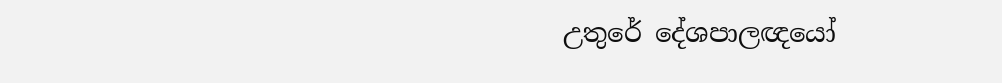උතුරේ දේශපාලඥයෝ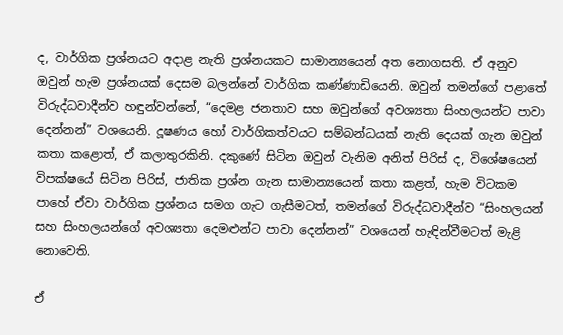ද, වාර්ගික ප්‍රශ්නයට අදාළ නැති ප්‍රශ්නයකට සාමාන්‍යයෙන් අත නොගසති. ඒ අනුව ඔවුන් හැම ප්‍රශ්නයක් දෙසම බලන්නේ වාර්ගික කණ්ණාඩියෙනි. ඔවුන් තමන්ගේ පළාතේ විරුද්ධවාදීන්ව හඳුන්වන්නේ, “දෙමළ ජනතාව සහ ඔවුන්ගේ අවශ්‍යතා සිංහලයන්ට පාවා දෙන්නන්” වශයෙනි. දූෂණය හෝ වාර්ගිකත්වයට සම්බන්ධයක් නැති දෙයක් ගැන ඔවුන් කතා කළොත්, ඒ කලාතුරකිනි. දකුණේ සිටින ඔවුන් වැනිම අනිත් පිරිස් ද, විශේෂයෙන් විපක්ෂයේ සිටින පිරිස්, ජාතික ප්‍රශ්න ගැන සාමාන්‍යයෙන් කතා කළත්, හැම විටකම පාහේ ඒවා වාර්ගික ප්‍රශ්නය සමග ගැට ගැසීමටත්, තමන්ගේ විරුද්ධවාදීන්ව “සිංහලයන් සහ සිංහලයන්ගේ අවශ්‍යතා දෙමළුන්ට පාවා දෙන්නන්” වශයෙන් හැඳින්වීමටත් මැළි නොවෙති.

ඒ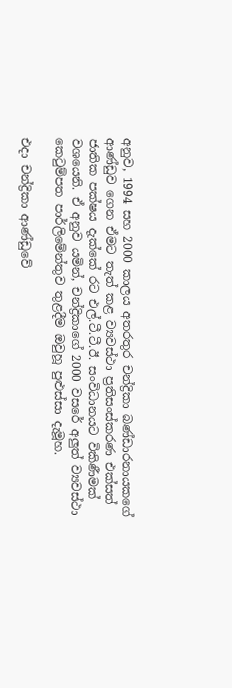අනුව, 1994 සහ 2000 කාලය අතරතුර චන්ද්‍රිකා බණ්ඩාරනායකගේ ආණ්ඩුව ගෙන ඒමට තැත් කළ ව්‍යවස්ථා ප්‍රතිසංස්කරණ එක්සත් ජාතික පක්ෂය දැක්කේ රට එල්.ටී.ටී.ඊ. සංවිධානයට විකිණීමක් වශයෙනි. ඒ අනුව යමින්, චන්ද්‍රිකාගේ 2000 වසරේ අලුත් ව්‍යවස්ථා කෙටුම්පත පාර්ලිමේන්තුව තුළදීම ඔවුහූ පුළුස්සා දැමූහ.

එදා චන්ද්‍රිකා ආණ්ඩුවේ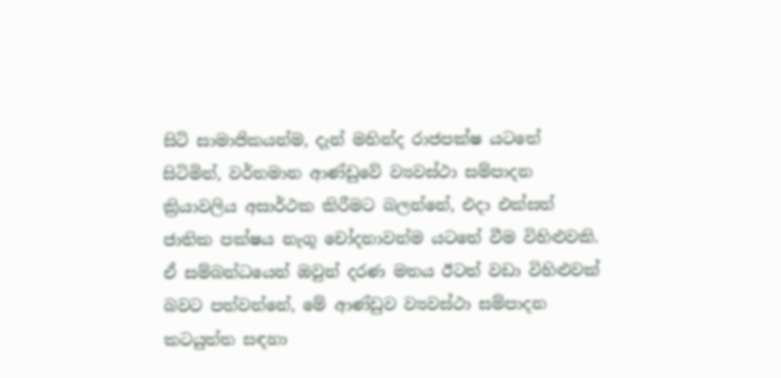සිටි සාමාජිකයන්ම, දැන් මහින්ද රාජපක්ෂ යටතේ සිටිමින්, වර්තමාන ආණ්ඩුවේ ව්‍යවස්ථා සම්පාදන ක්‍රියාවලිය අසාර්ථක කිරීමට බලන්නේ, එදා එක්සත් ජාතික පක්ෂය නැගූ චෝදනාවන්ම යටතේ වීම විහිළුවකි. ඒ සම්බන්ධයෙන් ඔවුන් දරණ මතය ඊටත් වඩා විහිළුවක් බවට පත්වන්නේ, මේ ආණ්ඩුව ව්‍යවස්ථා සම්පාදන කටයුත්ත සඳහා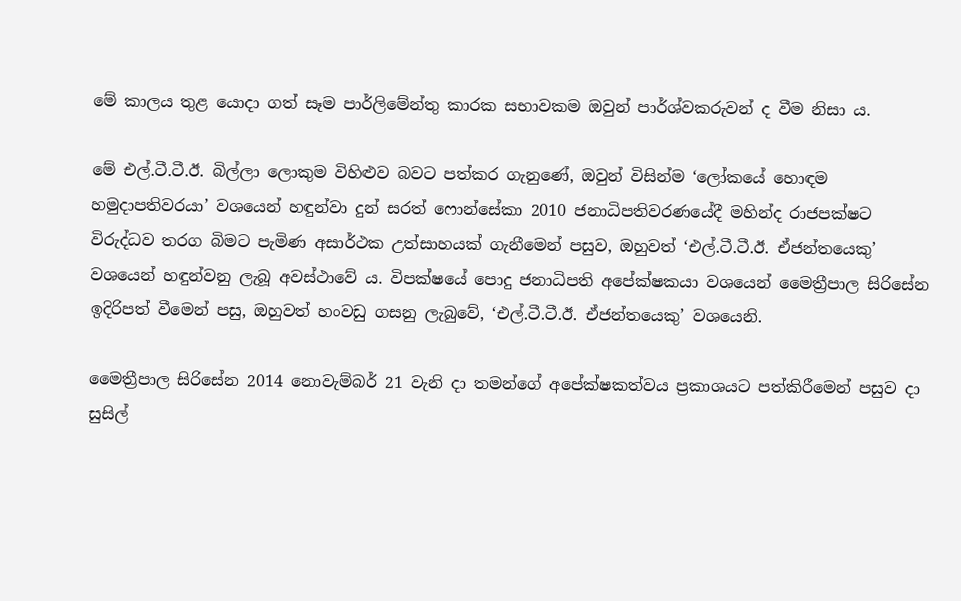මේ කාලය තුළ යොදා ගත් සෑම පාර්ලිමේන්තු කාරක සභාවකම ඔවුන් පාර්ශ්වකරුවන් ද වීම නිසා ය.

මේ එල්.ටී.ටී.ඊ. බිල්ලා ලොකුම විහිළුව බවට පත්කර ගැනුණේ, ඔවුන් විසින්ම ‘ලෝකයේ හොඳම හමුදාපතිවරයා’ වශයෙන් හඳුන්වා දුන් සරත් ෆොන්සේකා 2010 ජනාධිපතිවරණයේදී මහින්ද රාජපක්ෂට විරුද්ධව තරග බිමට පැමිණ අසාර්ථක උත්සාහයක් ගැනීමෙන් පසුව, ඔහුවත් ‘එල්.ටී.ටී.ඊ. ඒජන්තයෙකු’ වශයෙන් හඳුන්වනු ලැබූ අවස්ථාවේ ය. විපක්ෂයේ පොදු ජනාධිපති අපේක්ෂකයා වශයෙන් මෛත්‍රීපාල සිරිසේන ඉදිරිපත් වීමෙන් පසු, ඔහුවත් හංවඩු ගසනු ලැබුවේ, ‘එල්.ටී.ටී.ඊ. ඒජන්තයෙකු’ වශයෙනි.

මෛත්‍රීපාල සිරිසේන 2014 නොවැම්බර් 21 වැනි දා තමන්ගේ අපේක්ෂකත්වය ප්‍රකාශයට පත්කිරීමෙන් පසුව දා සුසිල්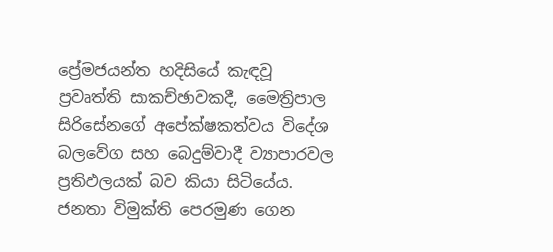ප්‍රේමජයන්ත හදිසියේ කැඳවූ ප්‍රවෘත්ති සාකච්ඡාවකදී, මෛත්‍රිපාල සිරිසේනගේ අපේක්ෂකත්වය විදේශ බලවේග සහ බෙදුම්වාදී ව්‍යාපාරවල ප්‍රතිඵලයක් බව කියා සිටියේය. ජනතා විමුක්ති පෙරමුණ ගෙන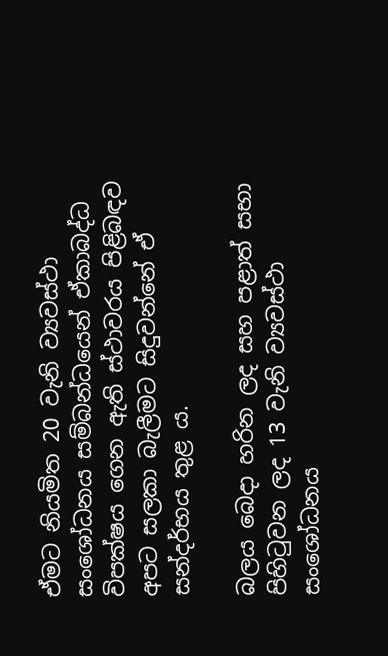ඒමට නියමිත 20 වැනි ව්‍යවස්ථා සංශෝධනය සම්බන්ධයෙන් ඒකාබද්ධ විපක්ෂය ගෙන ඇති ස්ථාවරය පිළිබඳව අපට සලකා බැලීමට සිදුවන්නේ ඒ සන්දර්භය තුළ ය.

බලය බෙදා හරින ලද සහ පළාත් සභා පිහිටුවන ලද 13 වැනි ව්‍යවස්ථා සංශෝධනය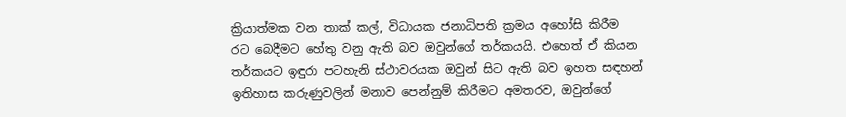ක්‍රියාත්මක වන තාක් කල්, විධායක ජනාධිපති ක්‍රමය අහෝසි කිරීම රට බෙදීමට හේතු වනු ඇති බව ඔවුන්ගේ තර්කයයි. එහෙත් ඒ කියන තර්කයට ඉඳුරා පටහැනි ස්ථාවරයක ඔවුන් සිට ඇති බව ඉහත සඳහන් ඉතිහාස කරුණුවලින් මනාව පෙන්නුම් කිරීමට අමතරව, ඔවුන්ගේ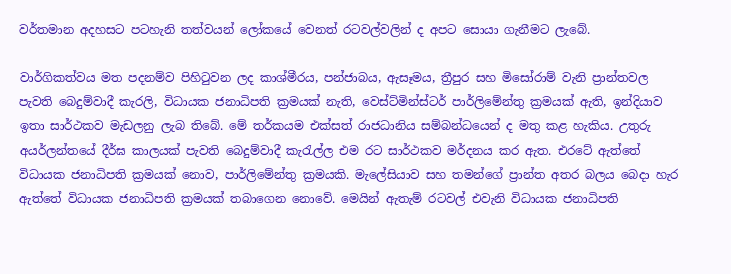වර්තමාන අදහසට පටහැනි තත්වයන් ලෝකයේ වෙනත් රටවල්වලින් ද අපට සොයා ගැනීමට ලැබේ.

වාර්ගිකත්වය මත පදනම්ව පිහිටුවන ලද කාශ්මීරය, පන්ජාබය, ඇසෑමය, ත්‍රීපුර සහ මිසෝරාම් වැනි ප්‍රාන්තවල පැවති බෙදුම්වාදී කැරලි, විධායක ජනාධිපති ක්‍රමයක් නැති, වෙස්ට්මින්ස්ටර් පාර්ලිමේන්තු ක්‍රමයක් ඇති, ඉන්දියාව ඉතා සාර්ථකව මැඩලනු ලැබ තිබේ. මේ තර්කයම එක්සත් රාජධානිය සම්බන්ධයෙන් ද මතු කළ හැකිය. උතුරු අයර්ලන්තයේ දීර්ඝ කාලයක් පැවති බෙදුම්වාදී කැරැල්ල එම රට සාර්ථකව මර්දනය කර ඇත. එරටේ ඇත්තේ විධායක ජනාධිපති ක්‍රමයක් නොව, පාර්ලිමේන්තු ක්‍රමයකි. මැලේසියාව සහ තමන්ගේ ප්‍රාන්ත අතර බලය බෙදා හැර ඇත්තේ විධායක ජනාධිපති ක්‍රමයක් තබාගෙන නොවේ. මෙයින් ඇතැම් රටවල් එවැනි විධායක ජනාධිපති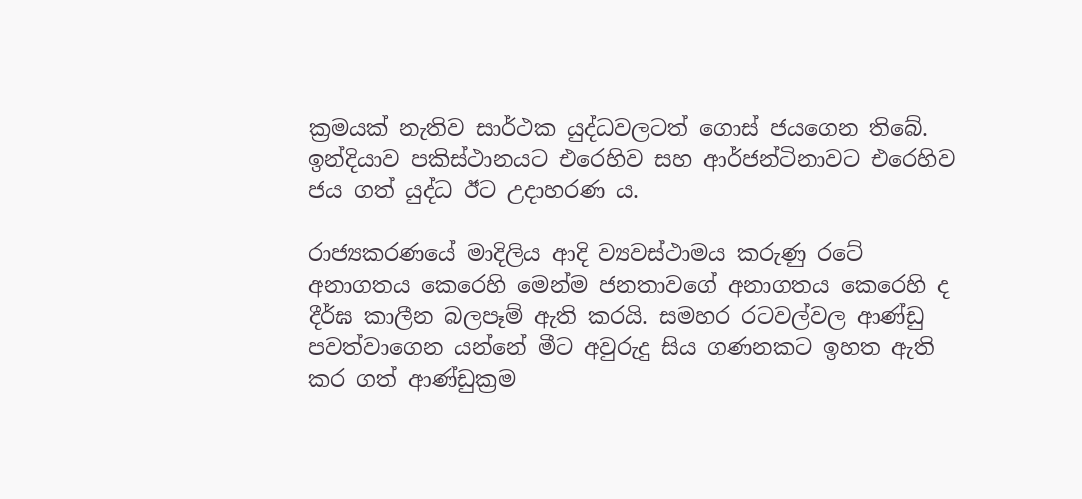ක්‍රමයක් නැතිව සාර්ථක යුද්ධවලටත් ගොස් ජයගෙන තිබේ. ඉන්දියාව පකිස්ථානයට එරෙහිව සහ ආර්ජන්ටිනාවට එරෙහිව ජය ගත් යුද්ධ ඊට උදාහරණ ය.

රාජ්‍යකරණයේ මාදිලිය ආදි ව්‍යවස්ථාමය කරුණු රටේ අනාගතය කෙරෙහි මෙන්ම ජනතාවගේ අනාගතය කෙරෙහි ද දීර්ඝ කාලීන බලපෑම් ඇති කරයි. සමහර රටවල්වල ආණ්ඩු පවත්වාගෙන යන්නේ මීට අවුරුදු සිය ගණනකට ඉහත ඇති කර ගත් ආණ්ඩුක්‍රම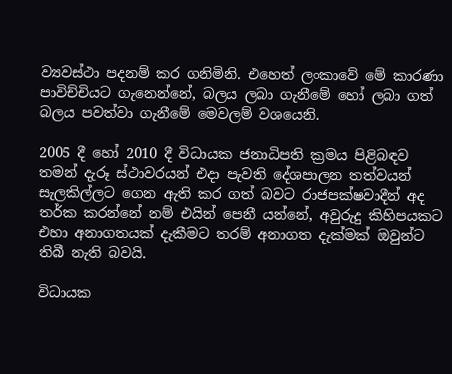ව්‍යවස්ථා පදනම් කර ගනිමිනි. එහෙත් ලංකාවේ මේ කාරණා පාවිච්චියට ගැනෙන්නේ, බලය ලබා ගැනීමේ හෝ ලබා ගත් බලය පවත්වා ගැනීමේ මෙවලම් වශයෙනි.

2005 දී හෝ 2010 දී විධායක ජනාධිපති ක්‍රමය පිළිබඳව තමන් දැරූ ස්ථාවරයන් එදා පැවති දේශපාලන තත්වයන් සැලකිල්ලට ගෙන ඇති කර ගත් බවට රාජපක්ෂවාදීන් අද තර්ක කරන්නේ නම් එයින් පෙනී යන්නේ, අවුරුදු කිහිපයකට එහා අනාගතයක් දැකීමට තරම් අනාගත දැක්මක් ඔවුන්ට තිබී නැති බවයි.

විධායක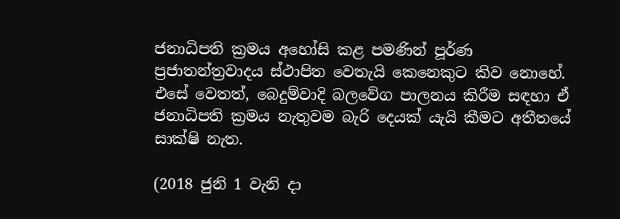ජනාධිපති ක්‍රමය අහෝසි කළ පමණින් පූර්ණ ප්‍රජාතන්ත්‍රවාදය ස්ථාපිත වෙතැයි කෙනෙකුට කිව නොහේ. එසේ වෙතත්, බෙදුම්වාදි බලවේග පාලනය කිරීම සඳහා ඒ ජනාධිපති ක්‍රමය නැතුවම බැරි දෙයක් යැයි කීමට අතීතයේ සාක්ෂි නැත.

(2018 ජුනි 1 වැනි දා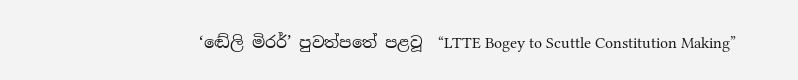‘ඬේලි මිරර්’ පුවත්පතේ පළවූ  “LTTE Bogey to Scuttle Constitution Making”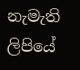නැමැති ලිපියේ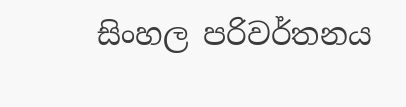සිංහල පරිවර්තනය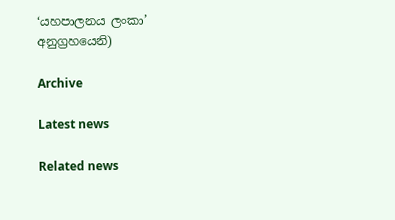‘යහපාලනය ලංකා’ අනුග්‍රහයෙනි)

Archive

Latest news

Related news